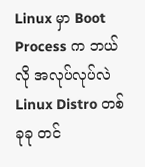Linux မှာ Boot Process က ဘယ်လို အလုပ်လုပ်လဲ
Linux Distro တစ်ခုခု တင်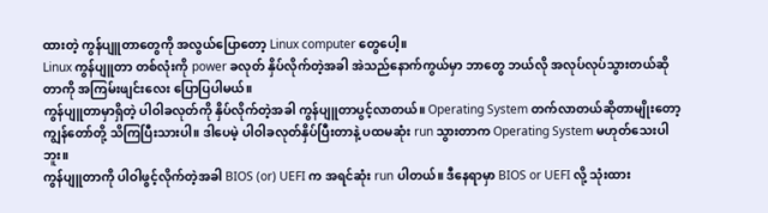ထားတဲ့ ကွန်ပျူတာတွေကို အလွယ်ပြောတော့ Linux computer တွေပေါ့။
Linux ကွန်ပျူတာ တစ်လုံးကို power ခလုတ် နှိပ်လိုက်တဲ့အခါ အဲသည်နောက်ကွယ်မှာ ဘာတွေ ဘယ်လို အလုပ်လုပ်သွားတယ်ဆိုတာကို အကြမ်းဖျင်းလေး ပြောပြပါမယ်။
ကွန်ပျူတာမှာရှိတဲ့ ပါဝါခလုတ်ကို နှိပ်လိုက်တဲ့အခါ ကွန်ပျူတာပွင့်လာတယ်။ Operating System တက်လာတယ်ဆိုတာမျိုးတော့ ကျွန်တော်တို့ သိကြပြီးသားပါ။ ဒါပေမဲ့ ပါဝါခလုတ်နှိပ်ပြီးတာနဲ့ ပထမဆုံး run သွားတာက Operating System မဟုတ်သေးပါဘူး။
ကွန်ပျူတာကို ပါဝါဖွင့်လိုက်တဲ့အခါ BIOS (or) UEFI က အရင်ဆုံး run ပါတယ်။ ဒီနေရာမှာ BIOS or UEFI လို့ သုံးထား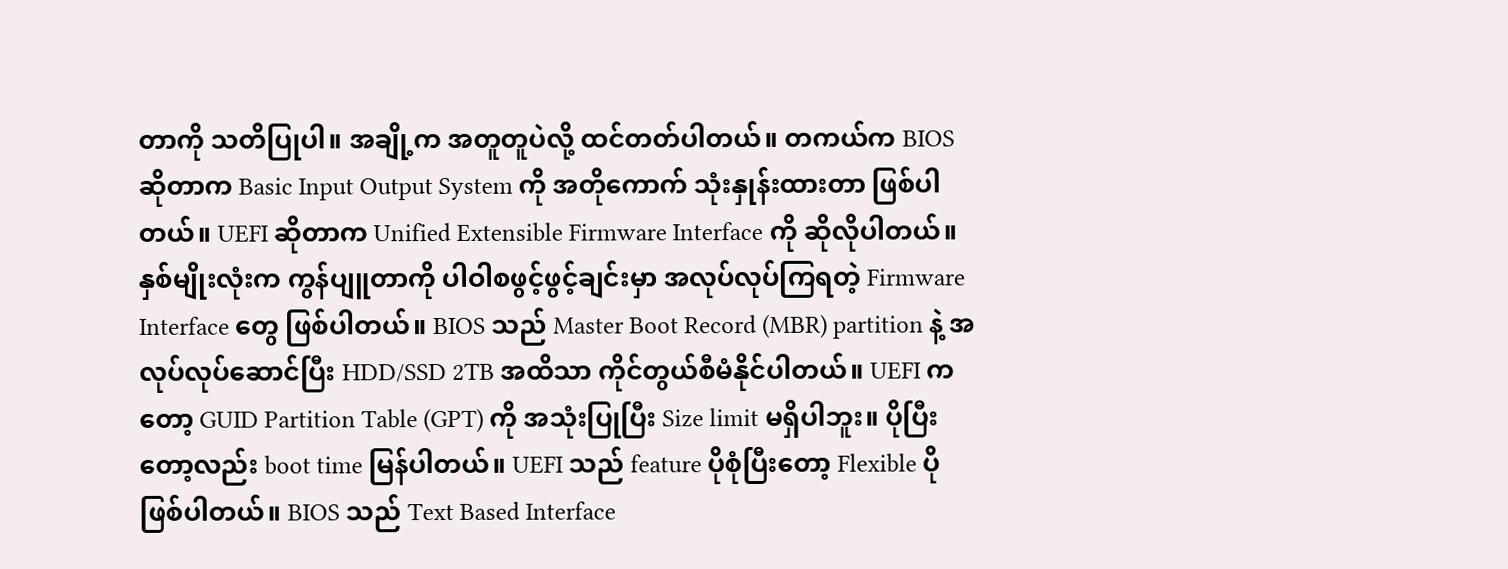တာကို သတိပြုပါ။ အချို့က အတူတူပဲလို့ ထင်တတ်ပါတယ်။ တကယ်က BIOS ဆိုတာက Basic Input Output System ကို အတိုကောက် သုံးနှုန်းထားတာ ဖြစ်ပါတယ်။ UEFI ဆိုတာက Unified Extensible Firmware Interface ကို ဆိုလိုပါတယ်။ နှစ်မျိုးလုံးက ကွန်ပျူတာကို ပါဝါစဖွင့်ဖွင့်ချင်းမှာ အလုပ်လုပ်ကြရတဲ့ Firmware Interface တွေ ဖြစ်ပါတယ်။ BIOS သည် Master Boot Record (MBR) partition နဲ့ အလုပ်လုပ်ဆောင်ပြီး HDD/SSD 2TB အထိသာ ကိုင်တွယ်စီမံနိုင်ပါတယ်။ UEFI ကတော့ GUID Partition Table (GPT) ကို အသုံးပြုပြီး Size limit မရှိပါဘူး။ ပိုပြီးတော့လည်း boot time မြန်ပါတယ်။ UEFI သည် feature ပိုစုံပြီးတော့ Flexible ပိုဖြစ်ပါတယ်။ BIOS သည် Text Based Interface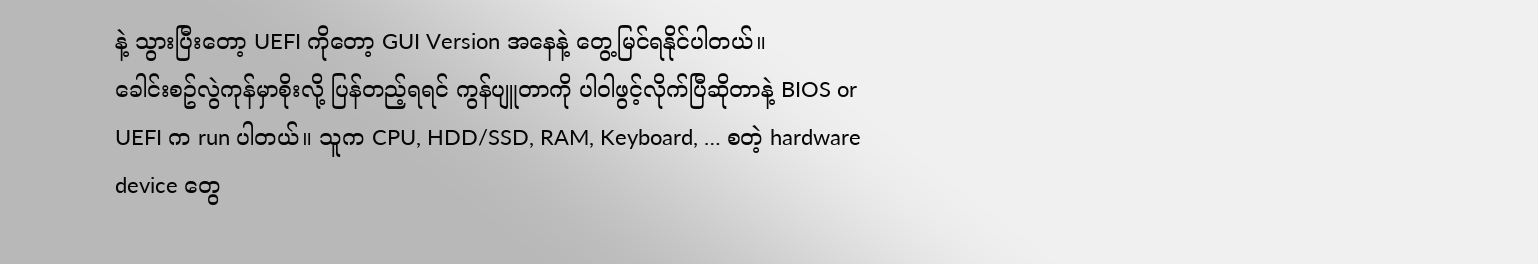နဲ့ သွားပြီးတော့ UEFI ကိုတော့ GUI Version အနေနဲ့ တွေ့မြင်ရနိုင်ပါတယ်။
ခေါင်းစဥ်လွဲကုန်မှာစိုးလို့ ပြန်တည့်ရရင် ကွန်ပျူတာကို ပါဝါဖွင့်လိုက်ပြီဆိုတာနဲ့ BIOS or UEFI က run ပါတယ်။ သူက CPU, HDD/SSD, RAM, Keyboard, … စတဲ့ hardware device တွေ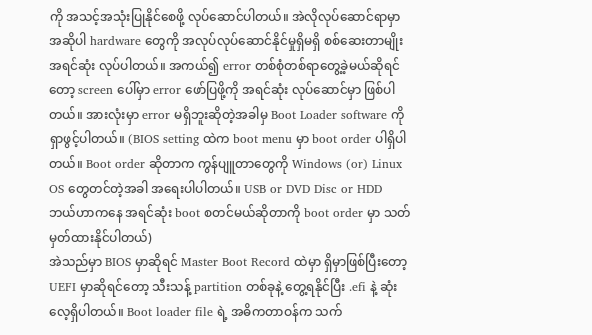ကို အသင့်အသုံးပြုနိုင်စေဖို့ လုပ်ဆောင်ပါတယ်။ အဲလိုလုပ်ဆောင်ရာမှာ အဆိုပါ hardware တွေကို အလုပ်လုပ်ဆောင်နိုင်မှုရှိမရှိ စစ်ဆေးတာမျိုး အရင်ဆုံး လုပ်ပါတယ်။ အကယ်၍ error တစ်စုံတစ်ရာတွေ့ခဲ့မယ်ဆိုရင်တော့ screen ပေါ်မှာ error ဖော်ပြဖို့ကို အရင်ဆုံး လုပ်ဆောင်မှာ ဖြစ်ပါတယ်။ အားလုံးမှာ error မရှိဘူးဆိုတဲ့အခါမှ Boot Loader software ကို ရှာဖွင့်ပါတယ်။ (BIOS setting ထဲက boot menu မှာ boot order ပါရှိပါတယ်။ Boot order ဆိုတာက ကွန်ပျူတာတွေကို Windows (or) Linux OS တွေတင်တဲ့အခါ အရေးပါပါတယ်။ USB or DVD Disc or HDD ဘယ်ဟာကနေ အရင်ဆုံး boot စတင်မယ်ဆိုတာကို boot order မှာ သတ်မှတ်ထားနိုင်ပါတယ်)
အဲသည်မှာ BIOS မှာဆိုရင် Master Boot Record ထဲမှာ ရှိမှာဖြစ်ပြီးတော့ UEFI မှာဆိုရင်တော့ သီးသန့် partition တစ်ခုနဲ့ တွေ့ရနိုင်ပြီး .efi နဲ့ ဆုံးလေ့ရှိပါတယ်။ Boot loader file ရဲ့ အဓိကတာဝန်က သက်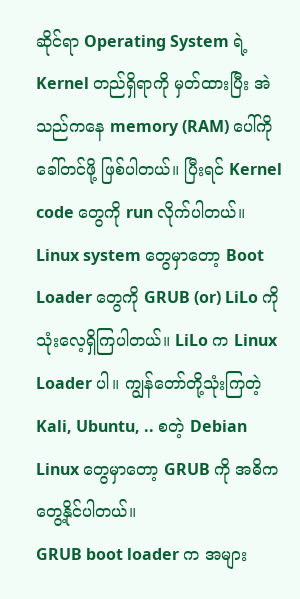ဆိုင်ရာ Operating System ရဲ့ Kernel တည်ရှိရာကို မှတ်ထားပြီး အဲသည်ကနေ memory (RAM) ပေါ်ကို ခေါ်တင်ဖို့ ဖြစ်ပါတယ်။ ပြီးရင် Kernel code တွေကို run လိုက်ပါတယ်။ Linux system တွေမှာတော့ Boot Loader တွေကို GRUB (or) LiLo ကို သုံးလေ့ရှိကြပါတယ်။ LiLo က Linux Loader ပါ။ ကျွန်တော်တို့သုံးကြတဲ့ Kali, Ubuntu, .. စတဲ့ Debian Linux တွေမှာတော့ GRUB ကို အဓိက တွေ့နိုင်ပါတယ်။
GRUB boot loader က အများ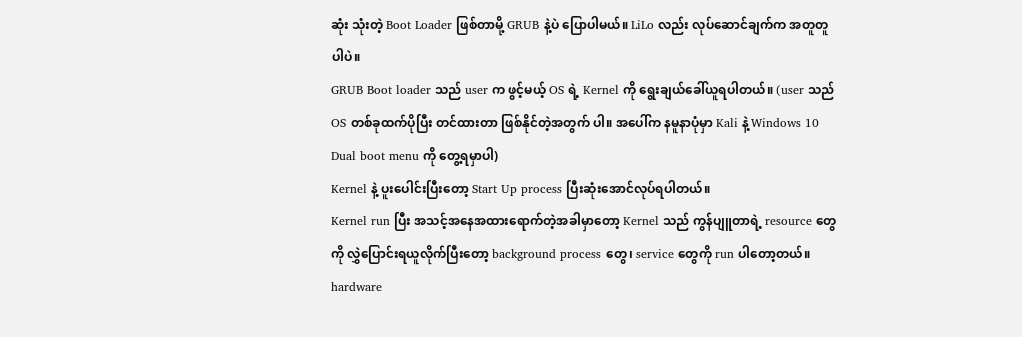ဆုံး သုံးတဲ့ Boot Loader ဖြစ်တာမို့ GRUB နဲ့ပဲ ပြောပါမယ်။ LiLo လည်း လုပ်ဆောင်ချက်က အတူတူပါပဲ။
GRUB Boot loader သည် user က ဖွင့်မယ့် OS ရဲ့ Kernel ကို ရွေးချယ်ခေါ်ယူရပါတယ်။ (user သည် OS တစ်ခုထက်ပိုပြီး တင်ထားတာ ဖြစ်နိုင်တဲ့အတွက် ပါ။ အပေါ်က နမူနာပုံမှာ Kali နဲ့ Windows 10 Dual boot menu ကို တွေ့ရမှာပါ)
Kernel နဲ့ ပူးပေါင်းပြီးတော့ Start Up process ပြီးဆုံးအောင်လုပ်ရပါတယ်။
Kernel run ပြီး အသင့်အနေအထားရောက်တဲ့အခါမှာတော့ Kernel သည် ကွန်ပျူတာရဲ့ resource တွေကို လွှဲပြောင်းရယူလိုက်ပြီးတော့ background process တွေ၊ service တွေကို run ပါတော့တယ်။ hardware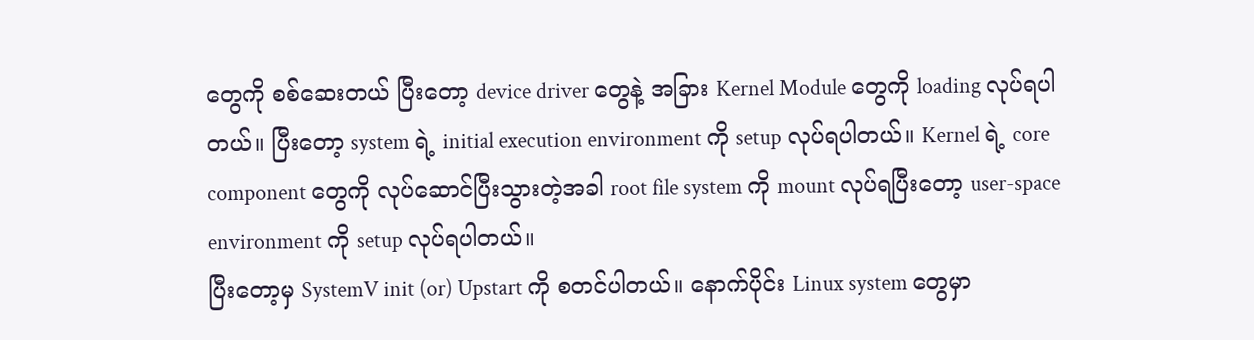တွေကို စစ်ဆေးတယ် ပြီးတော့ device driver တွေနဲ့ အခြား Kernel Module တွေကို loading လုပ်ရပါတယ်။ ပြီးတော့ system ရဲ့ initial execution environment ကို setup လုပ်ရပါတယ်။ Kernel ရဲ့ core component တွေကို လုပ်ဆောင်ပြီးသွားတဲ့အခါ root file system ကို mount လုပ်ရပြီးတော့ user-space environment ကို setup လုပ်ရပါတယ်။
ပြီးတော့မှ SystemV init (or) Upstart ကို စတင်ပါတယ်။ နောက်ပိုင်း Linux system တွေမှာ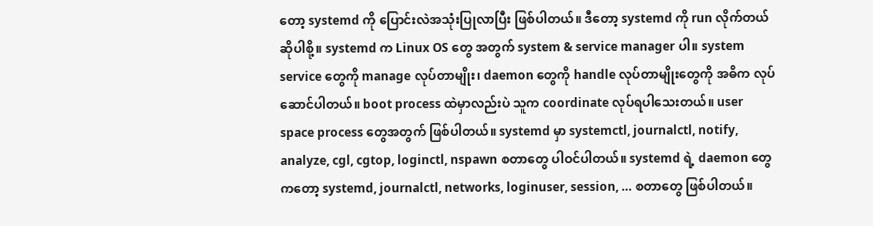တော့ systemd ကို ပြောင်းလဲအသုံးပြုလာပြီး ဖြစ်ပါတယ်။ ဒီတော့ systemd ကို run လိုက်တယ် ဆိုပါစို့။ systemd က Linux OS တွေ အတွက် system & service manager ပါ။ system service တွေကို manage လုပ်တာမျိုး၊ daemon တွေကို handle လုပ်တာမျိုးတွေကို အဓိက လုပ်ဆောင်ပါတယ်။ boot process ထဲမှာလည်းပဲ သူက coordinate လုပ်ရပါသေးတယ်။ user space process တွေအတွက် ဖြစ်ပါတယ်။ systemd မှာ systemctl, journalctl, notify, analyze, cgl, cgtop, loginctl, nspawn စတာတွေ ပါဝင်ပါတယ်။ systemd ရဲ့ daemon တွေကတော့ systemd, journalctl, networks, loginuser, session, … စတာတွေ ဖြစ်ပါတယ်။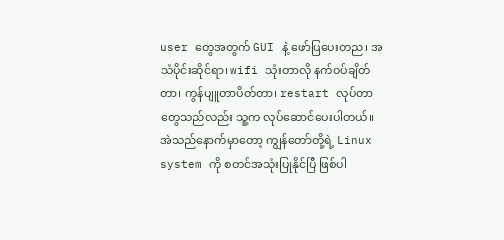user တွေအတွက် GUI နဲ့ ဖော်ပြပေးတည၊ အသံပိုင်းဆိုင်ရာ၊ wifi သုံးတာလို နက်ဝပ်ချိတ်တာ၊ ကွန်ပျူတာပိတ်တာ၊ restart လုပ်တာတွေသည်လည်း သူ့က လုပ်ဆောင်ပေးပါတယ်။ အဲသည်နောက်မှာတော့ ကျွန်တော်တို့ရဲ့ Linux system ကို စတင်အသုံးပြုနိုင်ပြီ ဖြစ်ပါ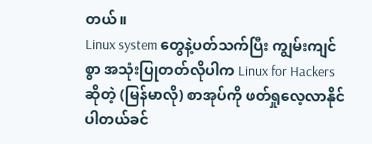တယ်။
Linux system တွေနဲ့ပတ်သက်ပြီး ကျွမ်းကျင်စွာ အသုံးပြုတတ်လိုပါက Linux for Hackers ဆိုတဲ့ (မြန်မာလို) စာအုပ်ကို ဖတ်ရှုလေ့လာနိုင်ပါတယ်ခင်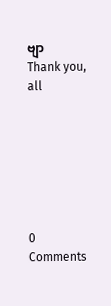ဗျာ
Thank you, all







0 Comments